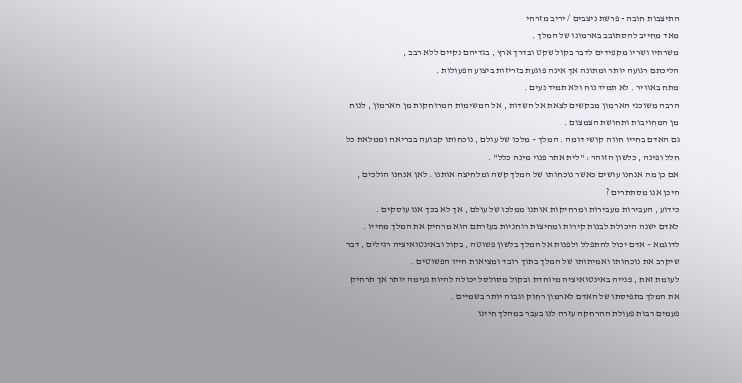התיצבות חובה - פרשת ניצבים / יריב מזרחי
מאד מחייב להסתובב בארמונו של המלך .
משרתיו ושריו מקפידים לדבר בקול שקט ובדרך ארץ , בגדיהם נקיים ללא רבב ,
הליכתם רגועה יותר ומתונה אך אינה פוגעת בזריזות ביצוע הפעולות .
מתח באוויר . לא תמיד נוח ולא תמיד נעים .
הרבה משוכני הארמון מבקשים לצאת אל השדות , אל המשימות המרוחקות מן הארמון , לנוח מן המחויבות ותחושת הצמצום .
גם האדם בחייו חווה קושי דומה . המלך – מלכו של עולם , נוכחותו קבועה בבריאה וממלאת כל חלל ופינה , כלשון הזוהר : "לית אתר פנוי מינה כלל" .
אם כן מה אנחנו עושים כאשר נוכחותו של המלך קשה ומלחיצה אותנו . לאן אנחנו הולכים , היכן אנו מסתתרים ?
כידוע , העבירות מעבירות ומרחיקות אותנו ממלכו של עולם , אך לא בכך אנו עוסקים .
לאדם ישנה היכולת לבנות קירות ומחיצות רוחניות בעזרתם הוא מרחיק את המלך מחייו .
לדוגמא – אדם יכול להתפלל ולפנות אל המלך בלשון פשוטה , בקול ובאינטואיציה רגילים , דבר שיקרב את נוכחותו ואמיתותו של המלך בתוך רובד ומציאות חייו הפשוטים .
לעומת זאת , פנייה באינטואיציה מיוחדת ובקול מסולסל יכולה להיות נעימה יותר אך תרחיק את המלך בתפיסתו של האדם לארמון רחוק וגבוה יותר בשמיים .
פעמים רבות פעולת ההרחקה עזרה לנו בעבר במהלך חיינו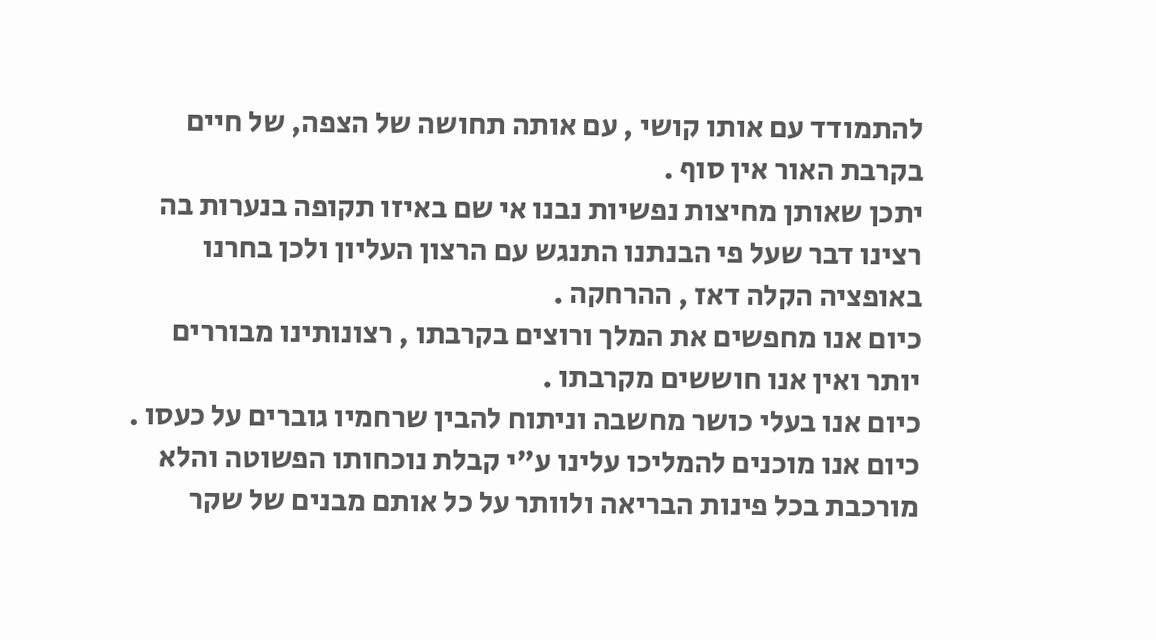להתמודד עם אותו קושי , עם אותה תחושה של הצפה, של חיים בקרבת האור אין סוף .
יתכן שאותן מחיצות נפשיות נבנו אי שם באיזו תקופה בנערות בה רצינו דבר שעל פי הבנתנו התנגש עם הרצון העליון ולכן בחרנו באופציה הקלה דאז , ההרחקה .
כיום אנו מחפשים את המלך ורוצים בקרבתו , רצונותינו מבוררים יותר ואין אנו חוששים מקרבתו .
כיום אנו בעלי כושר מחשבה וניתוח להבין שרחמיו גוברים על כעסו .
כיום אנו מוכנים להמליכו עלינו ע"י קבלת נוכחותו הפשוטה והלא מורכבת בכל פינות הבריאה ולוותר על כל אותם מבנים של שקר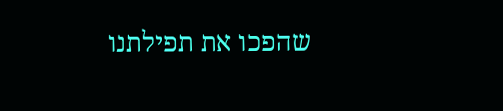שהפכו את תפילתנו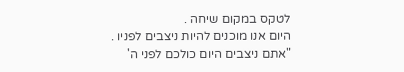לטקס במקום שיחה .
היום אנו מוכנים להיות ניצבים לפניו .
"אתם ניצבים היום כולכם לפני ה'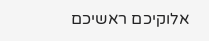אלוקיכם ראשיכם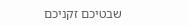שבטיכם זקניכם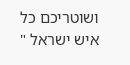ושוטריכם כל איש ישראל "